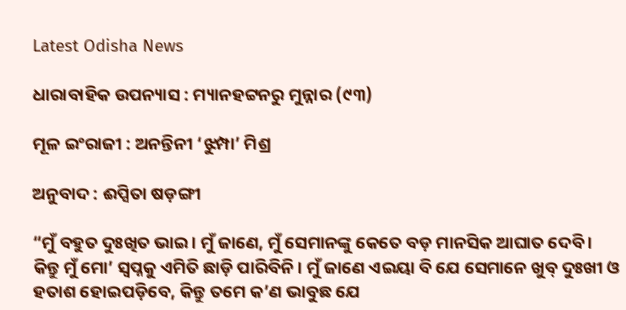Latest Odisha News

ଧାରାବାହିକ ଉପନ୍ୟାସ : ମ୍ୟାନହଟ୍ଟନରୁ ମୁନ୍ନାର (୯୩)

ମୂଳ ଇଂରାଜୀ : ଅନନ୍ତିନୀ ‘ଝୁମ୍ପା’ ମିଶ୍ର

ଅନୁବାଦ : ଈପ୍ସିତା ଷଡ଼ଙ୍ଗୀ

“ମୁଁ ବହୁତ ଦୁଃଖିତ ଭାଇ । ମୁଁ ଜାଣେ, ମୁଁ ସେମାନଙ୍କୁ କେତେ ବଡ଼ ମାନସିକ ଆଘାତ ଦେବି । କିନ୍ତୁ ମୁଁ ମୋ’ ସ୍ୱପ୍ନକୁ ଏମିତି ଛାଡ଼ି ପାରିବିନି । ମୁଁ ଜାଣେ ଏଇୟା ବି ଯେ ସେମାନେ ଖୁବ୍ ଦୁଃଖୀ ଓ ହତାଶ ହୋଇପଡ଼ିବେ, କିନ୍ତୁ ତମେ କ’ଣ ଭାବୁଛ ଯେ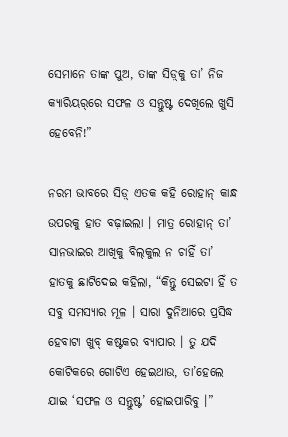ସେମାନେ ତାଙ୍କ ପୁଅ, ତାଙ୍କ ସିଡ଼୍‌କୁ ତା’ ନିଜ କ୍ୟାରିୟର୍‌ରେ ସଫଳ ଓ ସନ୍ତୁଷ୍ଟ ଦେଖିଲେ ଖୁସି ହେବେନି!”

ନରମ ଭାବରେ ସିଡ଼୍ ଏତକ କହି ରୋହାନ୍ କାନ୍ଧ ଉପରକୁ ହାତ ବଢ଼ାଇଲା । ମାତ୍ର ରୋହାନ୍‌ ତା’ ସାନଭାଇର ଆଖିକୁ ବିଲ୍‌କୁଲ ନ ଚାହିଁ ତା’ ହାତକୁ ଛାଟିଦେଇ କହିଲା, “କିନ୍ତୁ ସେଇଟା ହିଁ ତ ସବୁ ସମସ୍ୟାର ମୂଳ । ସାରା ଦୁନିଆରେ ପ୍ରସିଦ୍ଧ ହେବାଟା ଖୁବ୍ କଷ୍ଟକର ବ୍ୟାପାର । ତୁ ଯଦି କୋଟିକରେ ଗୋଟିଏ ହେଇଥାଉ, ତା’ହେଲେ ଯାଇ ‘ସଫଳ ଓ ସନ୍ତୁଷ୍ଟ’ ହୋଇପାରିବୁ ।”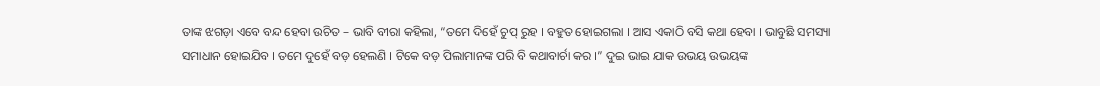ତାଙ୍କ ଝଗଡ଼ା ଏବେ ବନ୍ଦ ହେବା ଉଚିତ – ଭାବି ବୀରା କହିଲା, “ତମେ ଦିହେଁ ଚୁପ୍ ରୁହ । ବହୁତ ହୋଇଗଲା । ଆସ ଏକାଠି ବସି କଥା ହେବା । ଭାବୁଛି ସମସ୍ୟା ସମାଧାନ ହୋଇଯିବ । ତମେ ଦୁହେଁ ବଡ଼ ହେଲଣି । ଟିକେ ବଡ଼ ପିଲାମାନଙ୍କ ପରି ବି କଥାବାର୍ଚା କର ।” ଦୁଇ ଭାଇ ଯାକ ଉଭୟ ଉଭୟଙ୍କ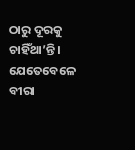ଠାରୁ ଦୂରକୁ ଚାହିଁଥା’ନ୍ତି । ଯେତେବେଳେ ବୀରା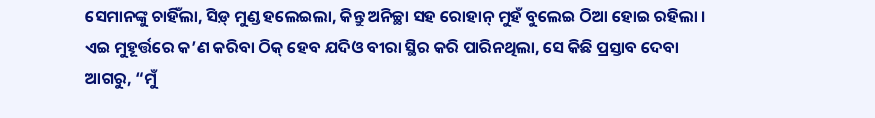ସେମାନଙ୍କୁ ଚାହିଁଲା, ସିଡ଼୍ ମୁଣ୍ଡ ହଲେଇଲା, କିନ୍ତୁ ଅନିଚ୍ଛା ସହ ରୋହାନ୍ ମୁହଁ ବୁଲେଇ ଠିଆ ହୋଇ ରହିଲା । ଏଇ ମୁହୂର୍ତ୍ତରେ କ’ଣ କରିବା ଠିକ୍ ହେବ ଯଦିଓ ବୀରା ସ୍ଥିର କରି ପାରିନଥିଲା, ସେ କିଛି ପ୍ରସ୍ତାବ ଦେବା ଆଗରୁ, “ମୁଁ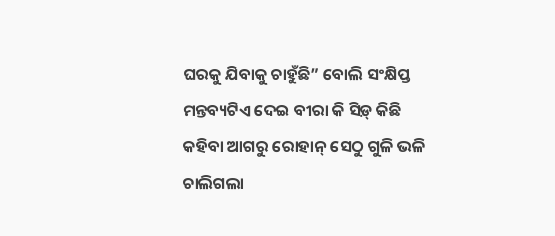ଘରକୁ ଯିବାକୁ ଚାହୁଁଛି” ବୋଲି ସଂକ୍ଷିପ୍ତ ମନ୍ତବ୍ୟଟିଏ ଦେଇ ବୀରା କି ସିଡ଼୍ କିଛି କହିବା ଆଗରୁ ରୋହାନ୍ ସେଠୁ ଗୁଳି ଭଳି ଚାଲିଗଲା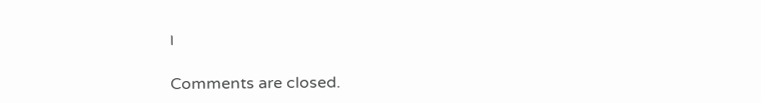।

Comments are closed.